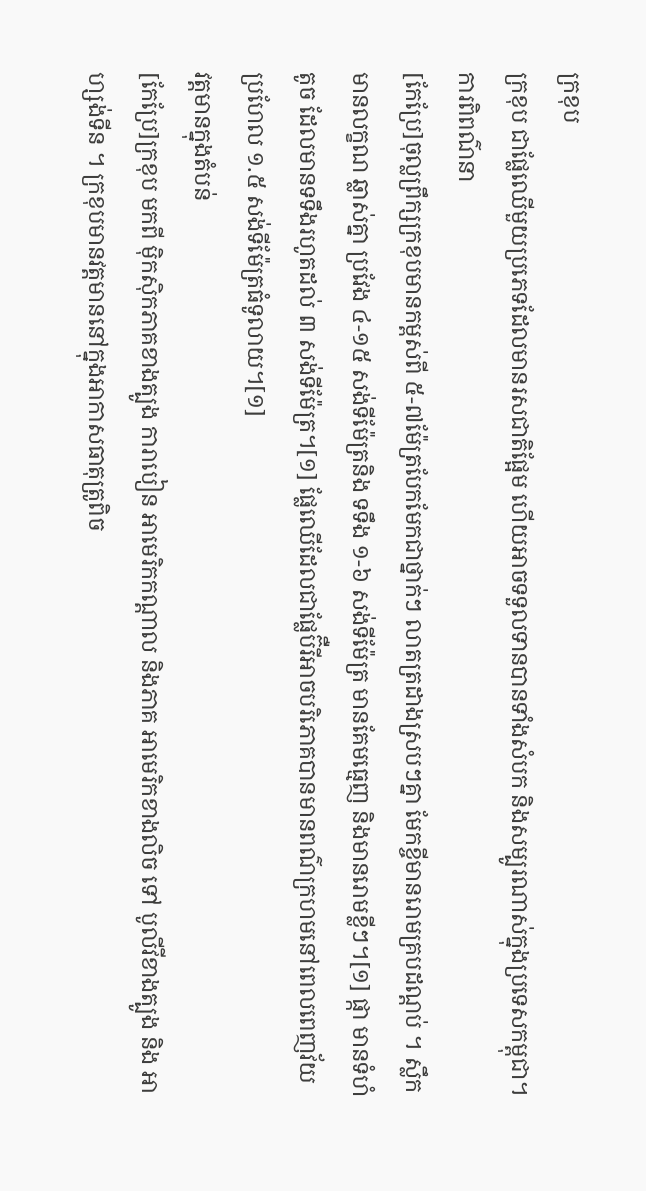ក្រខុប
ក្រខុប ជាផ្លែឈើមួយប្រភេទដែលមានរសជាតិផ្អែម ហើយអាចទទួលទានបានទាំងសំបក និងសម្បូរណាស់ក្នុងប្រទេសកម្ពុជា។
ការពិពណ៌នា
[កែប្រែ]ចុល្លព្រឹក្សក្រខុបមានកម្ពស់ពី ៥-៧ម៉ែត្របែកមែកជាថ្នាក់ៗ លាតត្រដាងស្របៗគ្នា មែកខ្ចីមានរោមគ្របដណ្ដប់ ។ ស្លឹក មានលក្ខណ ឆ្លាស់គ្នា ប្រវែង ៤-១៥ សង់ទីម៉ែត្រនិង ទទឹង ១-៦ សង់ទីម៉ែត្រ មានគែមធ្មេញ និងមានរោមខ្លីៗ។[១] ផ្កា មានទំហំតូច ដែលមានទទឹងរហូតដល់ ៣ សង់ទីម៉ែត្រ។[១] ផ្លែឈើដែលជាផ្លែប៊ឺរីអាចបរិភោគបានមានពណ៌ក្រហមនៅពេលពេញវ័យប្រហែល ១.៥ សង់ទីម៉ែត្រធំទូលាយ។[១]
វត្តមានក្នុងតំបន់
[កែប្រែ]ក្រខុប មកពី ម៉ិកស៊ិកភាគខាងត្បូង ការាបៀន អាមេរិកកណ្តាល និងភាគ អាមេរិកខាងលិច ទៅ បូលីវីខាងត្បូង និង អាហ្សង់ទីន ។ ក្រខុបមានវត្តមាននៅក្នុងអាកាសធាតុត្រូពិច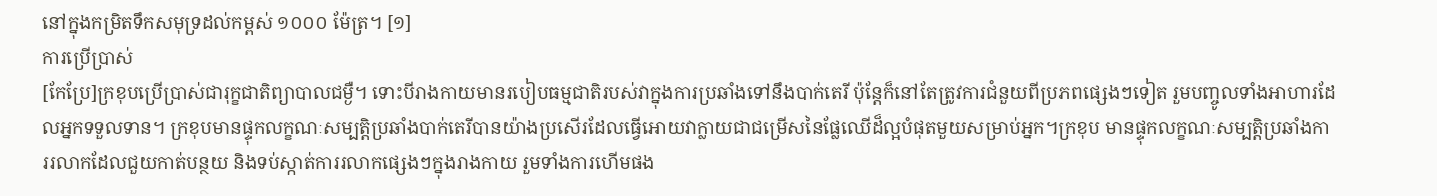នៅក្នុងកម្រិតទឹកសមុទ្រដល់កម្ពស់ ១០០០ ម៉ែត្រ។ [១]
ការប្រើប្រាស់
[កែប្រែ]ក្រខុបប្រើប្រាស់ជារុក្ខជាតិព្យាបាលជម្ងឺ។ ទោះបីរាងកាយមានរបៀបធម្មជាតិរបស់វាក្នុងការប្រឆាំងទៅនឹងបាក់តេរី ប៉ុន្តែក៏នៅតែត្រូវការជំនួយពីប្រភពផ្សេងៗទៀត រួមបញ្ចូលទាំងអាហារដែលអ្នកទទួលទាន។ ក្រខុបមានផ្ទុកលក្ខណៈសម្បត្តិប្រឆាំងបាក់តេរីបានយ៉ាងប្រសើរដែលធ្វើអោយវាក្លាយជាជម្រើសនៃផ្លែឈើដ៏ល្អបំផុតមួយសម្រាប់អ្នក។ក្រខុប មានផ្ទុកលក្ខណៈសម្បត្តិប្រឆាំងការរលាកដែលជួយកាត់បន្ថយ និងទប់ស្កាត់ការរលាកផ្សេងៗក្នុងរាងកាយ រួមទាំងការហើមផង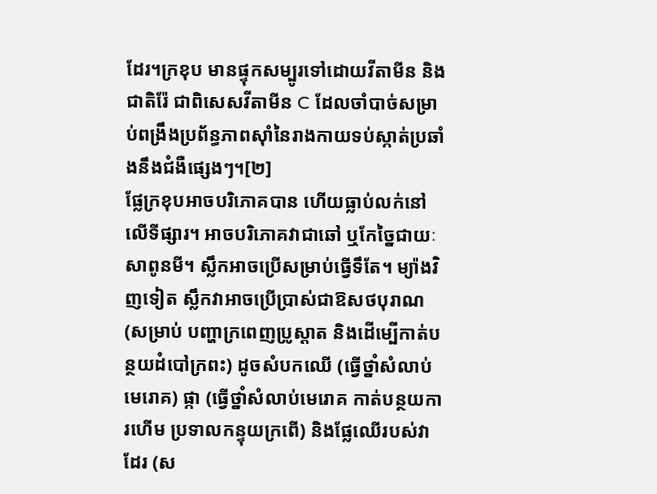ដែរ។ក្រខុប មានផ្ទុកសម្បូរទៅដោយវីតាមីន និងជាតិរ៉ែ ជាពិសេសវីតាមីន C ដែលចាំបាច់សម្រាប់ពង្រឹងប្រព័ន្ធភាពស៊ាំនៃរាងកាយទប់ស្កាត់ប្រឆាំងនឹងជំងឺផ្សេងៗ។[២]
ផ្លែក្រខុបអាចបរិភោគបាន ហើយធ្លាប់លក់នៅលើទីផ្សារ។ អាចបរិភោគវាជាឆៅ ឬកែច្នៃជាយៈសាពូនមី។ ស្លឹកអាចប្រើសម្រាប់ធ្វើទឹតែ។ ម្យ៉ាងវិញទៀត ស្លឹកវាអាចប្រើប្រាស់ជាឱសថបុរាណ (សម្រាប់ បញ្ហាក្រពេញប្រូស្តាត និងដើម្បើកាត់បន្ថយដំបៅក្រពះ) ដូចសំបកឈើ (ធ្វើថ្នាំសំលាប់មេរោគ) ផ្កា (ធ្វើថ្នាំសំលាប់មេរោគ កាត់បន្ថយការហើម ប្រទាលកន្ទុយក្រពើ) និងផ្លែឈើរបស់វាដែរ (ស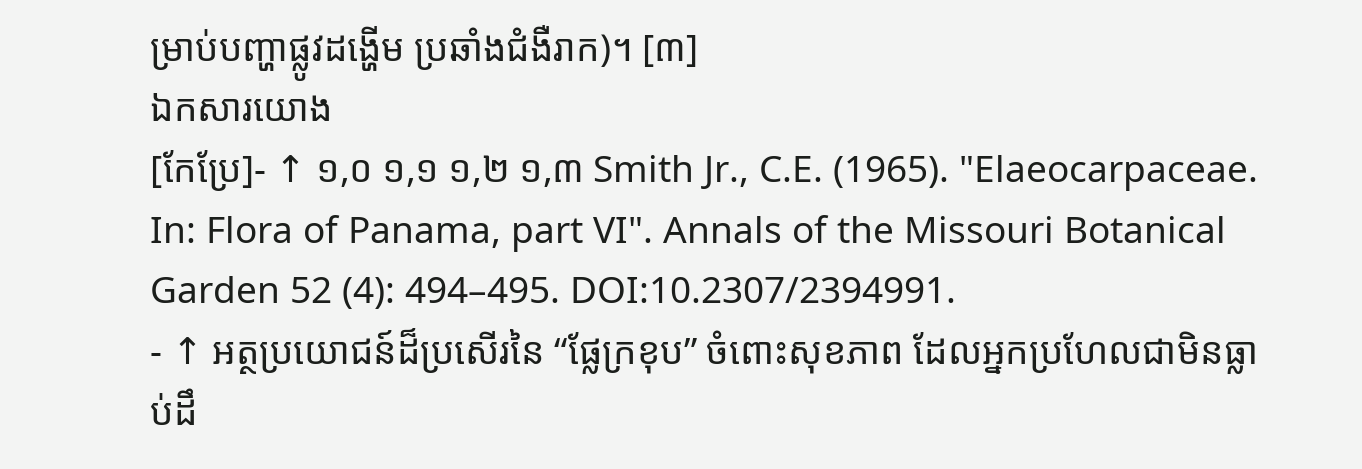ម្រាប់បញ្ហាផ្លូវដង្ហើម ប្រឆាំងជំងឺរាក)។ [៣]
ឯកសារយោង
[កែប្រែ]- ↑ ១,០ ១,១ ១,២ ១,៣ Smith Jr., C.E. (1965). "Elaeocarpaceae. In: Flora of Panama, part VI". Annals of the Missouri Botanical Garden 52 (4): 494–495. DOI:10.2307/2394991.
- ↑ អត្ថប្រយោជន៍ដ៏ប្រសើរនៃ “ផ្លែក្រខុប” ចំពោះសុខភាព ដែលអ្នកប្រហែលជាមិនធ្លាប់ដឹ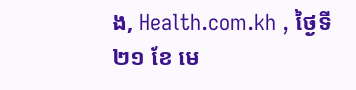ង, Health.com.kh , ថ្ងៃទី ២១ ខែ មេ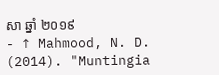សា ឆ្នាំ ២០១៩
- ↑ Mahmood, N. D. (2014). "Muntingia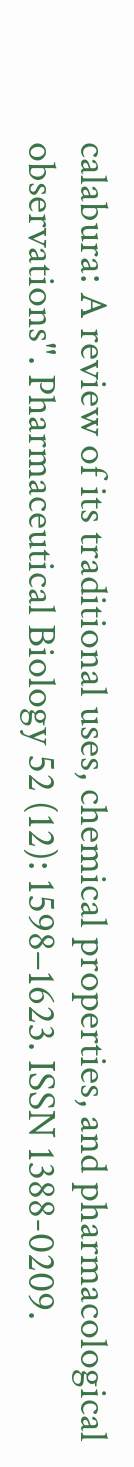calabura: A review of its traditional uses, chemical properties, and pharmacological observations". Pharmaceutical Biology 52 (12): 1598–1623. ISSN 1388-0209.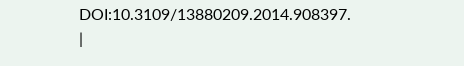DOI:10.3109/13880209.2014.908397.
|